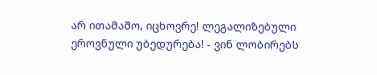არ ითამაშო, იცხოვრე! ლეგალიზებული ეროვნული უბედურება! - ვინ ლობირებს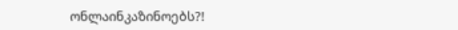ონლაინკაზინოებს?!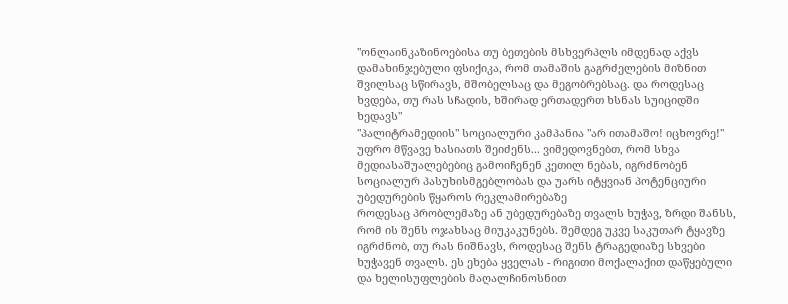"ონლაინკაზინოებისა თუ ბეთების მსხვერპლს იმდენად აქვს დამახინჯებული ფსიქიკა, რომ თამაშის გაგრძელების მიზნით შვილსაც სწირავს, მშობელსაც და მეგობრებსაც. და როდესაც ხვდება, თუ რას სჩადის, ხშირად ერთადერთ ხსნას სუიციდში ხედავს"
"პალიტრამედიის" სოციალური კამპანია "არ ითამაშო! იცხოვრე!" უფრო მწვავე ხასიათს შეიძენს... ვიმედოვნებთ, რომ სხვა მედიასაშუალებებიც გამოიჩენენ კეთილ ნებას, იგრძნობენ სოციალურ პასუხისმგებლობას და უარს იტყვიან პოტენციური უბედურების წყაროს რეკლამირებაზე
როდესაც პრობლემაზე ან უბედურებაზე თვალს ხუჭავ, ზრდი შანსს, რომ ის შენს ოჯახსაც მიუკაკუნებს. შემდეგ უკვე საკუთარ ტყავზე იგრძნობ, თუ რას ნიშნავს, როდესაც შენს ტრაგედიაზე სხვები ხუჭავენ თვალს. ეს ეხება ყველას - რიგითი მოქალაქით დაწყებული და ხელისუფლების მაღალჩინოსნით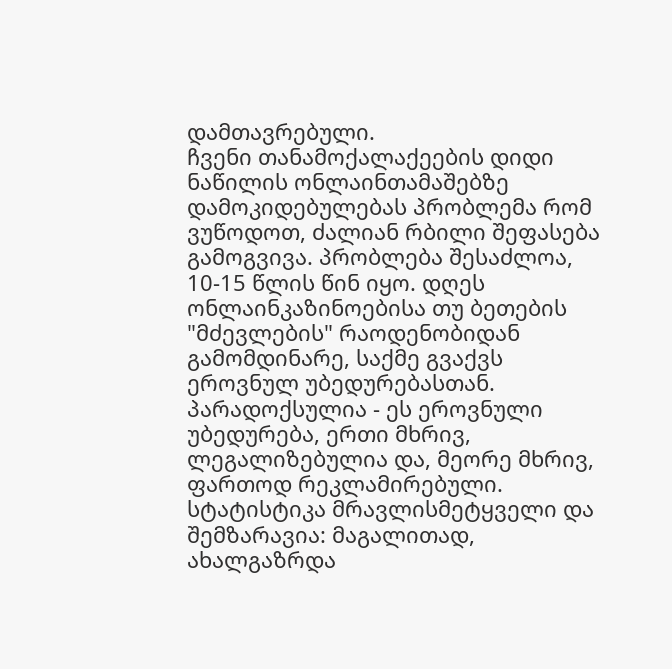დამთავრებული.
ჩვენი თანამოქალაქეების დიდი ნაწილის ონლაინთამაშებზე დამოკიდებულებას პრობლემა რომ ვუწოდოთ, ძალიან რბილი შეფასება გამოგვივა. პრობლება შესაძლოა, 10-15 წლის წინ იყო. დღეს ონლაინკაზინოებისა თუ ბეთების "მძევლების" რაოდენობიდან გამომდინარე, საქმე გვაქვს ეროვნულ უბედურებასთან.
პარადოქსულია - ეს ეროვნული უბედურება, ერთი მხრივ, ლეგალიზებულია და, მეორე მხრივ, ფართოდ რეკლამირებული.
სტატისტიკა მრავლისმეტყველი და შემზარავია: მაგალითად, ახალგაზრდა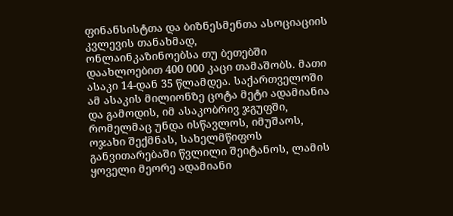ფინანსისტთა და ბიზნესმენთა ასოციაციის კვლევის თანახმად,
ონლაინკაზინოებსა თუ ბეთებში დაახლოებით 400 000 კაცი თამაშობს. მათი ასაკი 14-დან 35 წლამდეა. საქართველოში ამ ასაკის მილიონზე ცოტა მეტი ადამიანია და გამოდის, იმ ასაკობრივ ჯგუფში, რომელმაც უნდა ისწავლოს, იმუშაოს, ოჯახი შექმნას, სახელმწიფოს განვითარებაში წვლილი შეიტანოს, ლამის ყოველი მეორე ადამიანი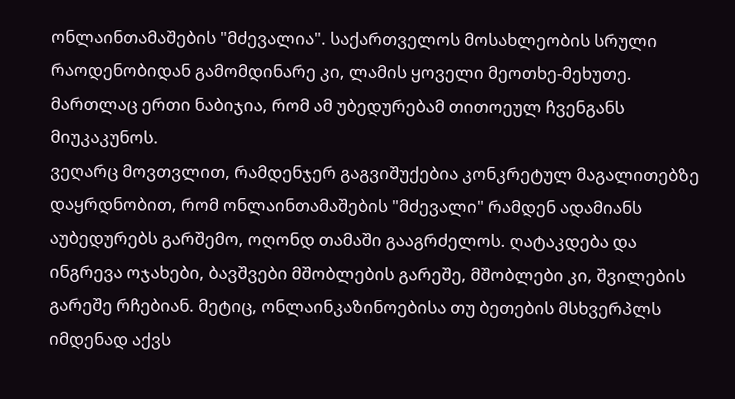ონლაინთამაშების "მძევალია". საქართველოს მოსახლეობის სრული რაოდენობიდან გამომდინარე კი, ლამის ყოველი მეოთხე-მეხუთე.
მართლაც ერთი ნაბიჯია, რომ ამ უბედურებამ თითოეულ ჩვენგანს მიუკაკუნოს.
ვეღარც მოვთვლით, რამდენჯერ გაგვიშუქებია კონკრეტულ მაგალითებზე დაყრდნობით, რომ ონლაინთამაშების "მძევალი" რამდენ ადამიანს აუბედურებს გარშემო, ოღონდ თამაში გააგრძელოს. ღატაკდება და ინგრევა ოჯახები, ბავშვები მშობლების გარეშე, მშობლები კი, შვილების გარეშე რჩებიან. მეტიც, ონლაინკაზინოებისა თუ ბეთების მსხვერპლს იმდენად აქვს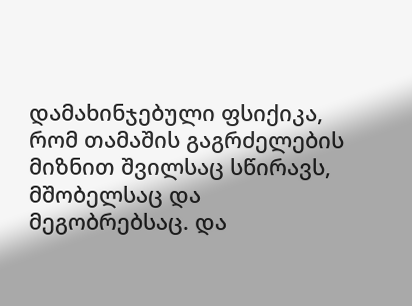დამახინჯებული ფსიქიკა, რომ თამაშის გაგრძელების მიზნით შვილსაც სწირავს, მშობელსაც და მეგობრებსაც. და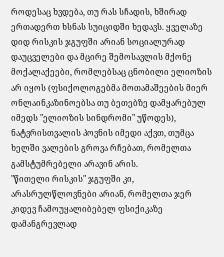როდესაც ხვდება, თუ რას სჩადის, ხშირად ერთადერთ ხსნას სუიციდში ხედავს. ყველაზე დიდ რისკის ჯგუფში არიან სოციალურად დაუცველები და მცირე შემოსავლის მქონე მოქალაქეები, რომლებსაც ცნობილი ელიოზის არ იყოს (ფსიქოლოგებმა მოთამაშეების მიერ ონლაინკაზინოებსა თუ ბეთებზე დამყარებულ იმედს "ელიოზის სინდრომი" უწოდეს), ნატვრისთვალის პოვნის იმედი აქვთ, თუმცა ხელში ვალების გროვა რჩებათ, რომელთა გამსტუმრებელი არავინ არის.
"წითელი რისკის" ჯგუფში კი, არასრულწლოვნები არიან, რომელთა ჯერ კიდევ ჩამოუყალიბებელ ფსიქიკაზე დამანგრევლად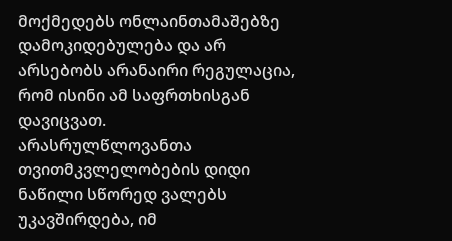მოქმედებს ონლაინთამაშებზე დამოკიდებულება და არ არსებობს არანაირი რეგულაცია, რომ ისინი ამ საფრთხისგან დავიცვათ.
არასრულწლოვანთა თვითმკვლელობების დიდი ნაწილი სწორედ ვალებს უკავშირდება, იმ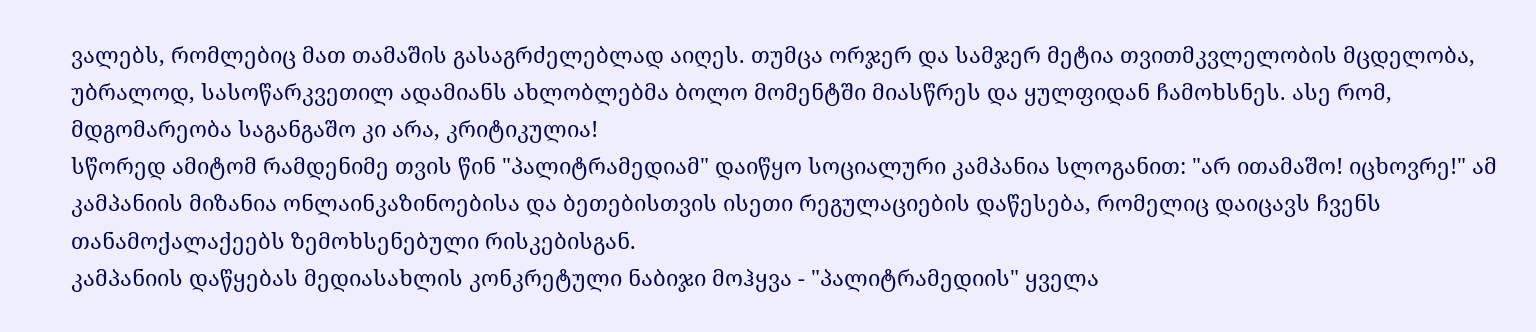ვალებს, რომლებიც მათ თამაშის გასაგრძელებლად აიღეს. თუმცა ორჯერ და სამჯერ მეტია თვითმკვლელობის მცდელობა, უბრალოდ, სასოწარკვეთილ ადამიანს ახლობლებმა ბოლო მომენტში მიასწრეს და ყულფიდან ჩამოხსნეს. ასე რომ, მდგომარეობა საგანგაშო კი არა, კრიტიკულია!
სწორედ ამიტომ რამდენიმე თვის წინ "პალიტრამედიამ" დაიწყო სოციალური კამპანია სლოგანით: "არ ითამაშო! იცხოვრე!" ამ კამპანიის მიზანია ონლაინკაზინოებისა და ბეთებისთვის ისეთი რეგულაციების დაწესება, რომელიც დაიცავს ჩვენს თანამოქალაქეებს ზემოხსენებული რისკებისგან.
კამპანიის დაწყებას მედიასახლის კონკრეტული ნაბიჯი მოჰყვა - "პალიტრამედიის" ყველა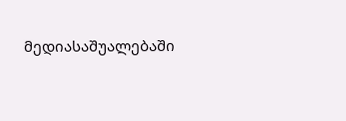მედიასაშუალებაში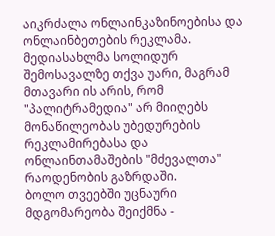აიკრძალა ონლაინკაზინოებისა და ონლაინბეთების რეკლამა. მედიასახლმა სოლიდურ შემოსავალზე თქვა უარი, მაგრამ მთავარი ის არის, რომ "პალიტრამედია" არ მიიღებს მონაწილეობას უბედურების რეკლამირებასა და ონლაინთამაშების "მძევალთა" რაოდენობის გაზრდაში.
ბოლო თვეებში უცნაური მდგომარეობა შეიქმნა -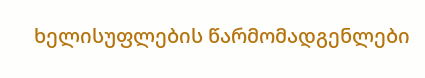ხელისუფლების წარმომადგენლები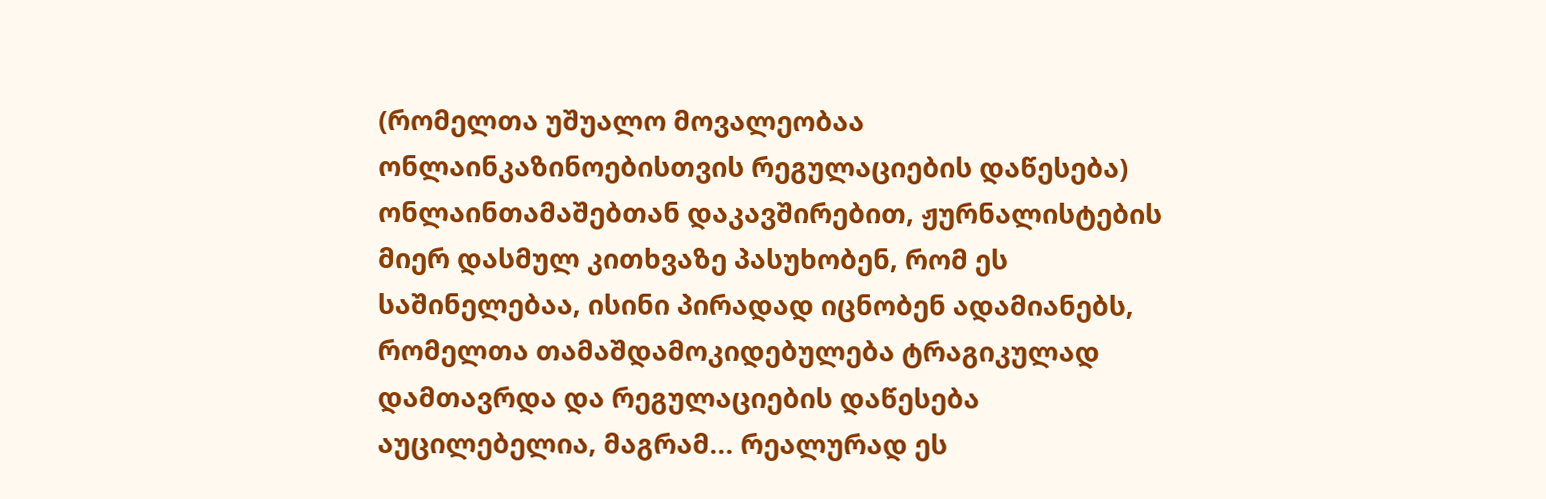(რომელთა უშუალო მოვალეობაა ონლაინკაზინოებისთვის რეგულაციების დაწესება) ონლაინთამაშებთან დაკავშირებით, ჟურნალისტების მიერ დასმულ კითხვაზე პასუხობენ, რომ ეს საშინელებაა, ისინი პირადად იცნობენ ადამიანებს, რომელთა თამაშდამოკიდებულება ტრაგიკულად დამთავრდა და რეგულაციების დაწესება აუცილებელია, მაგრამ... რეალურად ეს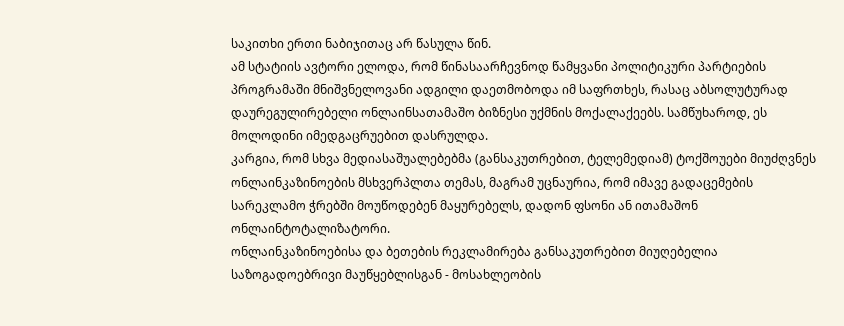საკითხი ერთი ნაბიჯითაც არ წასულა წინ.
ამ სტატიის ავტორი ელოდა, რომ წინასაარჩევნოდ წამყვანი პოლიტიკური პარტიების პროგრამაში მნიშვნელოვანი ადგილი დაეთმობოდა იმ საფრთხეს, რასაც აბსოლუტურად დაურეგულირებელი ონლაინსათამაშო ბიზნესი უქმნის მოქალაქეებს. სამწუხაროდ, ეს მოლოდინი იმედგაცრუებით დასრულდა.
კარგია, რომ სხვა მედიასაშუალებებმა (განსაკუთრებით, ტელემედიამ) ტოქშოუები მიუძღვნეს ონლაინკაზინოების მსხვერპლთა თემას, მაგრამ უცნაურია, რომ იმავე გადაცემების სარეკლამო ჭრებში მოუწოდებენ მაყურებელს, დადონ ფსონი ან ითამაშონ ონლაინტოტალიზატორი.
ონლაინკაზინოებისა და ბეთების რეკლამირება განსაკუთრებით მიუღებელია საზოგადოებრივი მაუწყებლისგან - მოსახლეობის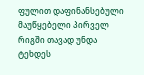ფულით დაფინანსებული მაუწყებელი პირველ რიგში თავად უნდა ტეხდეს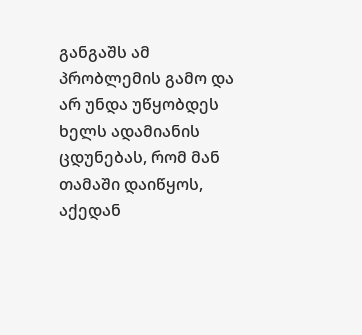განგაშს ამ პრობლემის გამო და არ უნდა უწყობდეს ხელს ადამიანის ცდუნებას, რომ მან თამაში დაიწყოს, აქედან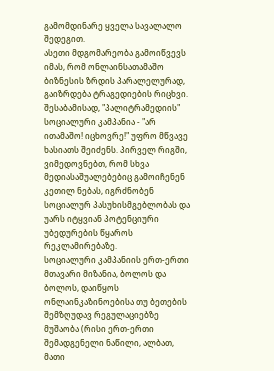გამომდინარე ყველა სავალალო შედეგით.
ასეთი მდგომარეობა გამოიწვევს იმას, რომ ონლაინსათამაშო ბიზნესის ზრდის პარალელურად, გაიზრდება ტრაგედიების რიცხვი.
შესაბამისად, "პალიტრამედიის" სოციალური კამპანია - "არ ითამაშო! იცხოვრე!" უფრო მწვავე ხასიათს შეიძენს. პირველ რიგში, ვიმედოვნებთ, რომ სხვა მედიასაშუალებებიც გამოიჩენენ კეთილ ნებას, იგრძნობენ სოციალურ პასუხისმგებლობას და უარს იტყვიან პოტენციური უბედურების წყაროს რეკლამირებაზე.
სოციალური კამპანიის ერთ-ერთი მთავარი მიზანია, ბოლოს და ბოლოს, დაიწყოს ონლაინკაზინოებისა თუ ბეთების შემზღუდავ რეგულაციებზე მუშაობა (რისი ერთ-ერთი შემადგენელი ნაწილი, ალბათ, მათი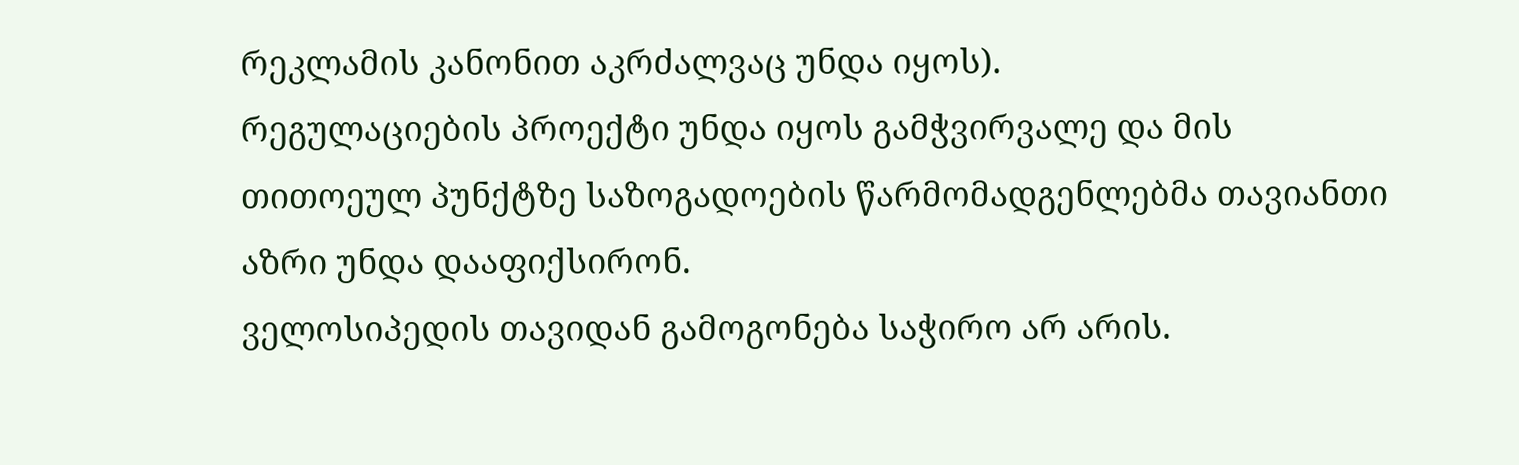რეკლამის კანონით აკრძალვაც უნდა იყოს).
რეგულაციების პროექტი უნდა იყოს გამჭვირვალე და მის თითოეულ პუნქტზე საზოგადოების წარმომადგენლებმა თავიანთი აზრი უნდა დააფიქსირონ.
ველოსიპედის თავიდან გამოგონება საჭირო არ არის.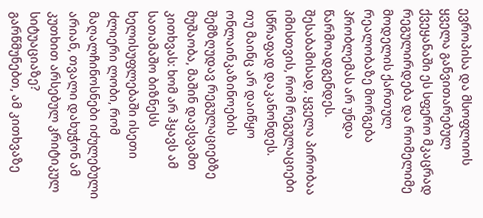ევროპისა და მსოფლიოს ყველა განვითარებულ ქვეყანაში ეს სფერო მკაცრად რეგულირდება და რომელიმე მოდელის ქართულ რეალობაზე მორგება პრობლემას არ უნდა წარმოადგენდეს. შესაბამისად, ყველა პირობაა იმისთვის, რომ რეგულაციები სწრაფად დაკანონდეს.
თუ მაინც არ დაიწყო ონლაინკაზინოების შემზღუდავ რეგულაციებზე მუშაობა, მაშინ დავსვამთ კითხვას: ხომ არ ჰყავს ამ სათამაშო ბიზნესს ხელისუფლებაში ისეთი ძლიერი ლობი, რომ მაღალჩინოსნები იძულებული არიან, თვალი დახუჭონ ამ კუთხით არსებულ კრიტიკულ სიტუაციაზე?
გარწმუნებთ, ამ კითხვაზე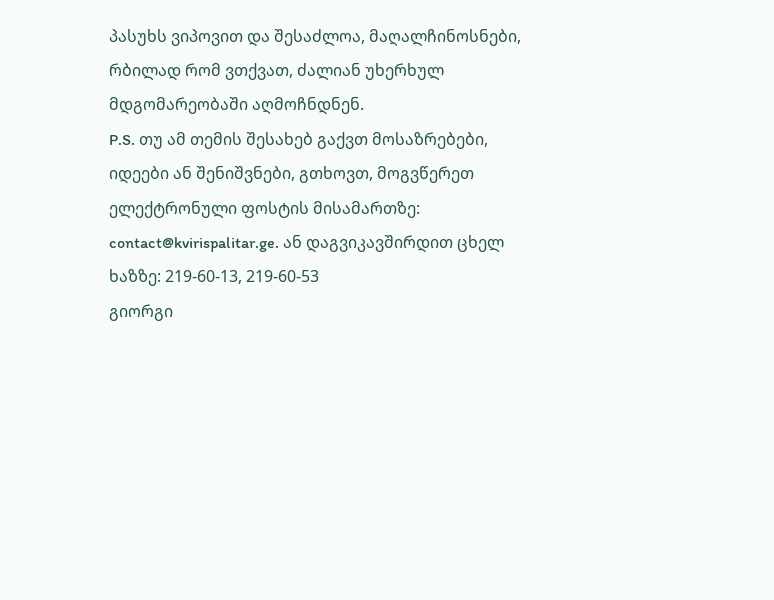პასუხს ვიპოვით და შესაძლოა, მაღალჩინოსნები, რბილად რომ ვთქვათ, ძალიან უხერხულ მდგომარეობაში აღმოჩნდნენ.
P.S. თუ ამ თემის შესახებ გაქვთ მოსაზრებები, იდეები ან შენიშვნები, გთხოვთ, მოგვწერეთ ელექტრონული ფოსტის მისამართზე:
contact@kvirispalitar.ge. ან დაგვიკავშირდით ცხელ ხაზზე: 219-60-13, 219-60-53
გიორგი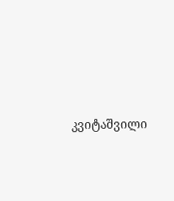კვიტაშვილი